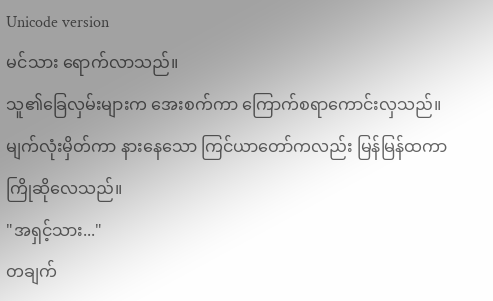Unicode version
မင်သား ရောက်လာသည်။
သူ၏ခြေလှမ်းများက အေးစက်ကာ ကြောက်စရာကောင်းလှသည်။
မျက်လုံးမှိတ်ကာ နားနေသော ကြင်ယာတော်ကလည်း မြန်မြန်ထကာ ကြိုဆိုလေသည်။
"အရှင့်သား..."
တချက်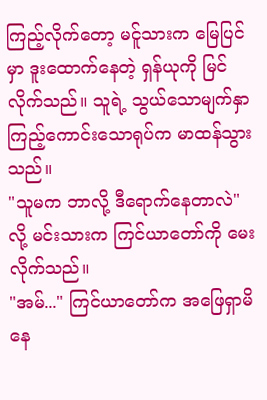ကြည့်လိုက်တော့ မင်ူသားက မြေပြင်မှာ ဒူးထောက်နေတဲ့ ရှန်ယုကို မြင်လိုက်သည်။ သူရဲ့ သွယ်သောမျက်နှာကြည့်ကောင်းသောရုပ်က မာထန်သွားသည်။
"သူမက ဘာလို့ ဒီရောက်နေတာလဲ"လို့ မင်းသားက ကြင်ယာတော်ကို မေးလိုက်သည်။
"အမ်..." ကြင်ယာတော်က အဖြေရှာမိနေ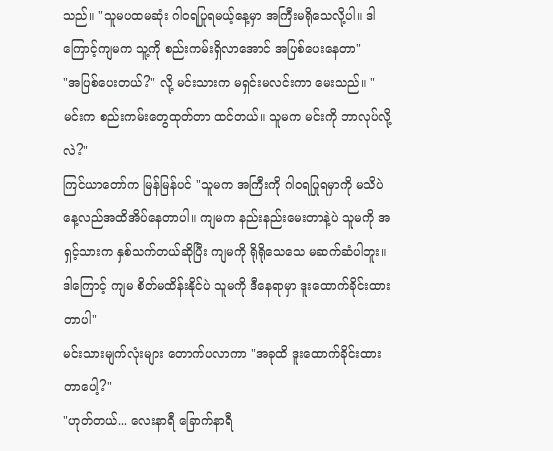သည်။ "သူမပထမဆုံး ဂါဝရပြုရမယ့်နေ့မှာ အကြီးမရိုသေလို့ပါ။ ဒါကြောင့်ကျမက သူ့ကို စည်းကမ်းရှိလာအောင် အပြစ်ပေးနေတာ"
"အပြစ်ပေးတယ်?" လို့ မင်းသားက မရှင်းမလင်းကာ မေးသည်။ "မင်းက စည်းကမ်းတွေထုတ်တာ ထင်တယ်။ သူမက မင်းကို ဘာလုပ်လို့လဲ?"
ကြင်ယာတော်က မြန်မြန်ပင် "သူမက အကြီးကို ဂါဝရပြုရမှာကို မသိပဲ နေ့လည်အထိအိပ်နေတာပါ။ ကျမက နည်းနည်းမေးတာနဲ့ပဲ သူမကို အရှင့်သားက နှစ်သက်တယ်ဆိုပြီး ကျမကို ရိုရိုသေသေ မဆက်ဆံပါဘူး။ ဒါကြောင့် ကျမ စိတ်မထိန်းနိုင်ပဲ သူမကို ဒီနေရာမှာ ဒူးထောက်ခိုင်းထားတာပါ"
မင်းသားမျက်လုံးများ တောက်ပလာကာ "အခုထိ ဒူးထောက်ခိုင်းထားတာပေါ့?"
"ဟုတ်တယ်... လေးနာရီ ခြောက်နာရီ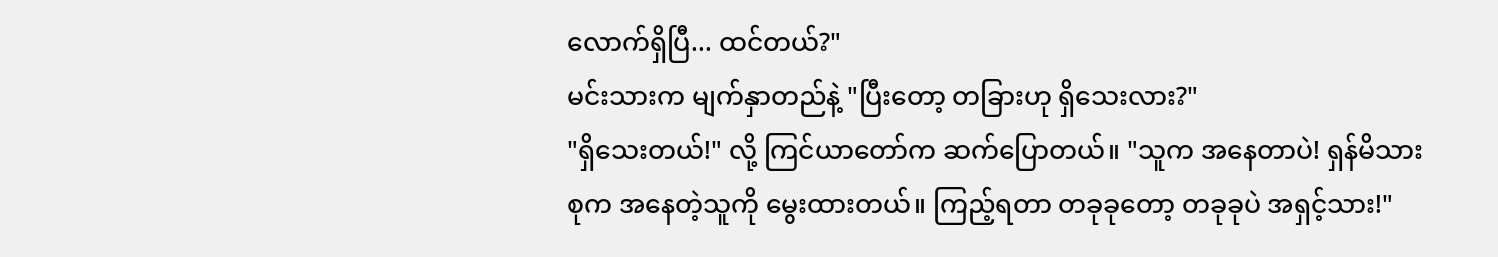လောက်ရှိပြီ... ထင်တယ်?"
မင်းသားက မျက်နှာတည်နဲ့ "ပြီးတော့ တခြားဟု ရှိသေးလား?"
"ရှိသေးတယ်!" လို့ ကြင်ယာတော်က ဆက်ပြောတယ်။ "သူက အနေတာပဲ! ရှန်မိသားစုက အနေတဲ့သူကို မွေးထားတယ်။ ကြည့်ရတာ တခုခုတော့ တခုခုပဲ အရှင့်သား!"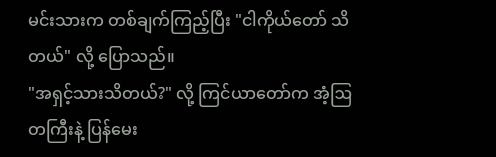မင်းသားက တစ်ချက်ကြည့်ပြီး "ငါကိုယ်တော် သိတယ်" လို့ ပြောသည်။
"အရှင့်သားသိတယ်?" လို့ ကြင်ယာတော်က အံ့ဩတကြီးနဲ့ ပြန်မေး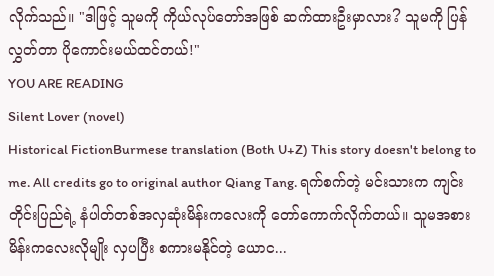လိုက်သည်။ "ဒါဖြင့် သူမကို ကိုယ်လုပ်တော်အဖြစ် ဆက်ထားဦးမှာလား? သူမကို ပြန်လွှတ်တာ ပိုကောင်းမယ်ထင်တယ်!"
YOU ARE READING
Silent Lover (novel)
Historical FictionBurmese translation (Both U+Z) This story doesn't belong to me. All credits go to original author Qiang Tang. ရက်စက်တဲ့ မင်းသားက ကျင်းတိုင်းပြည်ရဲ့ နံပါတ်တစ်အလှဆုံးမိန်းကလေးကို တော်ကောက်လိုက်တယ်။ သူမအစား မိန်းကလေးလိုမျိုး လှပပြီး စကားမနိုင်တဲ့ ယောင...